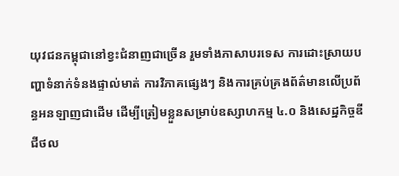យុវជនកម្ពុជានៅខ្វះជំនាញជាច្រើន រួមទាំងភាសាបរទេស ការដោះស្រាយបញ្ហាទំនាក់ទំនងផ្ទាល់មាត់ ការវិភាគផ្សេងៗ និងការគ្រប់គ្រងព័ត៌មានលើប្រព័ន្ធអនឡាញជាដើម ដើម្បីត្រៀមខ្លួនសម្រាប់ឧស្សាហកម្ម ៤.០ និងសេដ្ឋកិច្ចឌីជីថល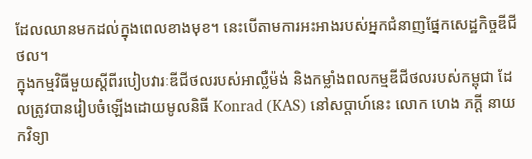ដែលឈានមកដល់ក្នុងពេលខាងមុខ។ នេះបើតាមការអះអាងរបស់អ្នកជំនាញផ្នែកសេដ្ឋកិច្ចឌីជីថល។
ក្នុងកម្មវិធីមួយស្តីពីរបៀបវារៈឌីជីថលរបស់អាល្លឺម៉ង់ និងកម្លាំងពលកម្មឌីជីថលរបស់កម្ពុជា ដែលត្រូវបានរៀបចំឡើងដោយមូលនិធី Konrad (KAS) នៅសប្តាហ៍នេះ លោក ហេង ភក្តី នាយកវិទ្យា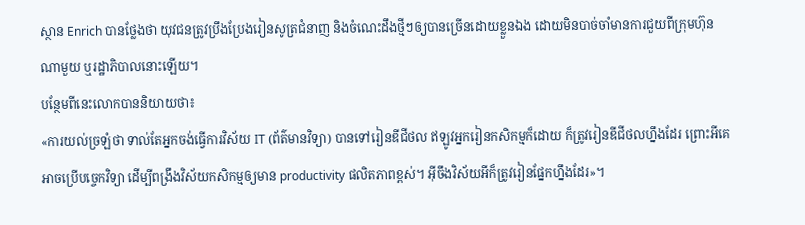ស្ថាន Enrich បានថ្លែងថា យុវជនត្រូវប្រឹងប្រែងរៀនសូត្រជំនាញ និងចំណេះដឹងថ្មីៗឲ្យបានច្រើនដោយខ្លួនឯង ដោយមិនបាច់ចាំមានការជួយពីក្រុមហ៊ុនណាមួយ ឬរដ្ឋាភិបាលនោះឡើយ។
បន្ថែមពីនេះលោកបាននិយាយថា៖
«ការយល់ច្រឡំថា ទាល់តែអ្នកចង់ធ្វើការវិស័យ IT (ព័ត៌មានវិទ្យា) បានទៅរៀនឌីជីថល ឥឡូវអ្នករៀនកសិកម្មក៏ដោយ ក៏ត្រូវរៀនឌីជីថលហ្នឹងដែរ ព្រោះអីគេអាចប្រើបច្ចេកវិទ្យា ដើម្បីពង្រឹងវិស័យកសិកម្មឲ្យមាន productivity ផលិតភាពខ្ពស់។ អ៊ីចឹងវិស័យអីក៏ត្រូវរៀនផ្នែកហ្នឹងដែរ»។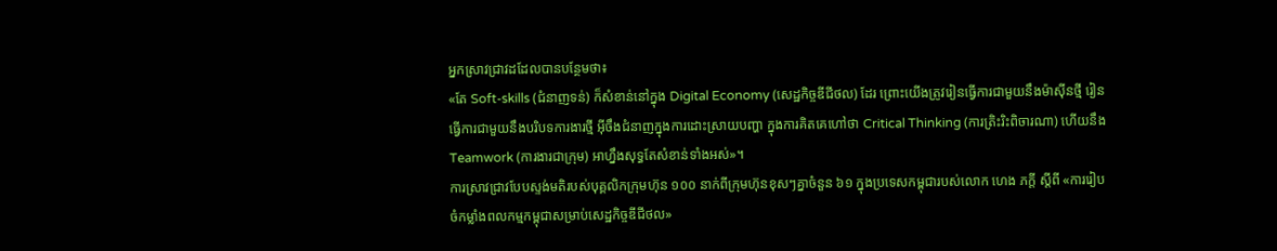អ្នកស្រាវជ្រាវដដែលបានបន្ថែមថា៖
«តែ Soft-skills (ជំនាញទន់) ក៏សំខាន់នៅក្នុង Digital Economy (សេដ្ឋកិច្ចឌីជីថល) ដែរ ព្រោះយើងត្រូវរៀនធ្វើការជាមួយនឹងម៉ាស៊ីនថ្មី រៀនធ្វើការជាមួយនឹងបរិបទការងារថ្មី អ៊ីចឹងជំនាញក្នុងការដោះស្រាយបញ្ហា ក្នុងការគិតគេហៅថា Critical Thinking (ការត្រិះរិះពិចារណា) ហើយនឹង Teamwork (ការងារជាក្រុម) អាហ្នឹងសុទ្ធតែសំខាន់ទាំងអស់»។
ការស្រាវជ្រាវបែបស្ទង់មតិរបស់បុគ្គលិកក្រុមហ៊ុន ១០០ នាក់ពីក្រុមហ៊ុនខុសៗគ្នាចំនួន ៦១ ក្នុងប្រទេសកម្ពុជារបស់លោក ហេង ភក្តី ស្តីពី «ការរៀបចំកម្លាំងពលកម្មកម្ពុជាសម្រាប់សេដ្ឋកិច្ចឌីជីថល»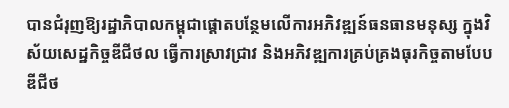បានជំរុញឱ្យរដ្ឋាភិបាលកម្ពុជាផ្តោតបន្ថែមលើការអភិវឌ្ឍន៍ធនធានមនុស្ស ក្នុងវិស័យសេដ្ឋកិច្ចឌីជីថល ធ្វើការស្រាវជ្រាវ និងអភិវឌ្ឍការគ្រប់គ្រងធុរកិច្ចតាមបែបឌីជីថ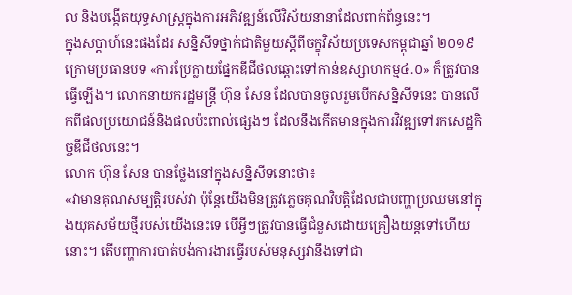ល និងបង្កើតយុទ្ធសាស្ត្រក្នុងការអភិវឌ្ឍន៍លើវិស័យនានាដែលពាក់ព័ន្ធនេះ។
ក្នុងសប្តាហ៍នេះផងដែរ សន្និសីទថ្នាក់ជាតិមួយស្តីពីចក្ខុវិស័យប្រទេសកម្ពុជាឆ្នាំ ២០១៩ ក្រោមប្រធានបទ «ការប្រែក្លាយផ្នែកឌីជីថលឆ្ពោះទៅកាន់ឧស្សាហកម្ម៤.០» ក៏ត្រូវបានធ្វើឡើង។ លោកនាយករដ្ឋមន្រ្តី ហ៊ុន សែន ដែលបានចូលរួមបើកសន្និសីទនេះ បានលើកពីផលប្រយោជន៍និងផលប៉ះពាល់ផ្សេងៗ ដែលនឹងកើតមានក្នុងការវិវឌ្ឍទៅរកសេដ្ឋកិច្ចឌីជីថលនេះ។
លោក ហ៊ុន សែន បានថ្លែងនៅក្នុងសន្និសីទនោះថា៖
«វាមានគុណសម្បត្តិរបស់វា ប៉ុន្តែយើងមិនត្រូវភ្លេចគុណវិបត្តិដែលជាបញ្ហាប្រឈមនៅក្នុងយុគសម័យថ្មីរបស់យើងនេះទេ បើអ្វីៗត្រូវបានធ្វើជំនួសដោយគ្រឿងយន្តទៅហើយនោះ។ តើបញ្ហាការបាត់បង់ការងារធ្វើរបស់មនុស្សវានឹងទៅជា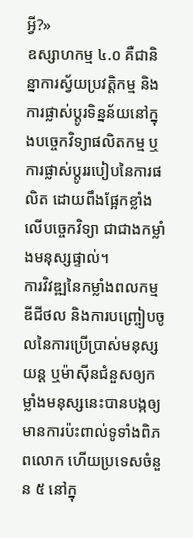អ្វី?»
ឧស្សាហកម្ម ៤.០ គឺជានិន្នាការស្វ័យប្រវត្តិកម្ម និងការផ្លាស់ប្ដូរទិន្នន័យនៅក្នុងបច្ចេកវិទ្យាផលិតកម្ម ឬការផ្លាស់ប្តូររបៀបនៃការផលិត ដោយពឹងផ្អែកខ្លាំងលើបច្ចេកវិទ្យា ជាជាងកម្លាំងមនុស្សផ្ទាល់។
ការវិវឌ្ឍនៃកម្លាំងពលកម្មឌីជីថល និងការបញ្រ្ចៀបចូលនៃការប្រើប្រាស់មនុស្សយន្ត ឬម៉ាស៊ីនជំនួសឲ្យកម្លាំងមនុស្សនេះបានបង្កឲ្យមានការប៉ះពាល់ទូទាំងពិភពលោក ហើយប្រទេសចំនួន ៥ នៅក្នុ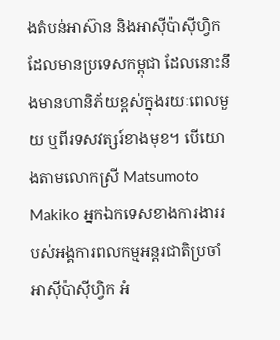ងតំបន់អាស៊ាន និងអាស៊ីប៉ាស៊ីហ្វិក ដែលមានប្រទេសកម្ពុជា ដែលនោះនឹងមានហានិភ័យខ្ពស់ក្នុងរយៈពេលមួយ ឬពីរទសវត្សរ៍ខាងមុខ។ បើយោងតាមលោកស្រី Matsumoto Makiko អ្នកឯកទេសខាងការងាររបស់អង្គការពលកម្មអន្តរជាតិប្រចាំអាស៊ីប៉ាស៊ីហ្វិក អំ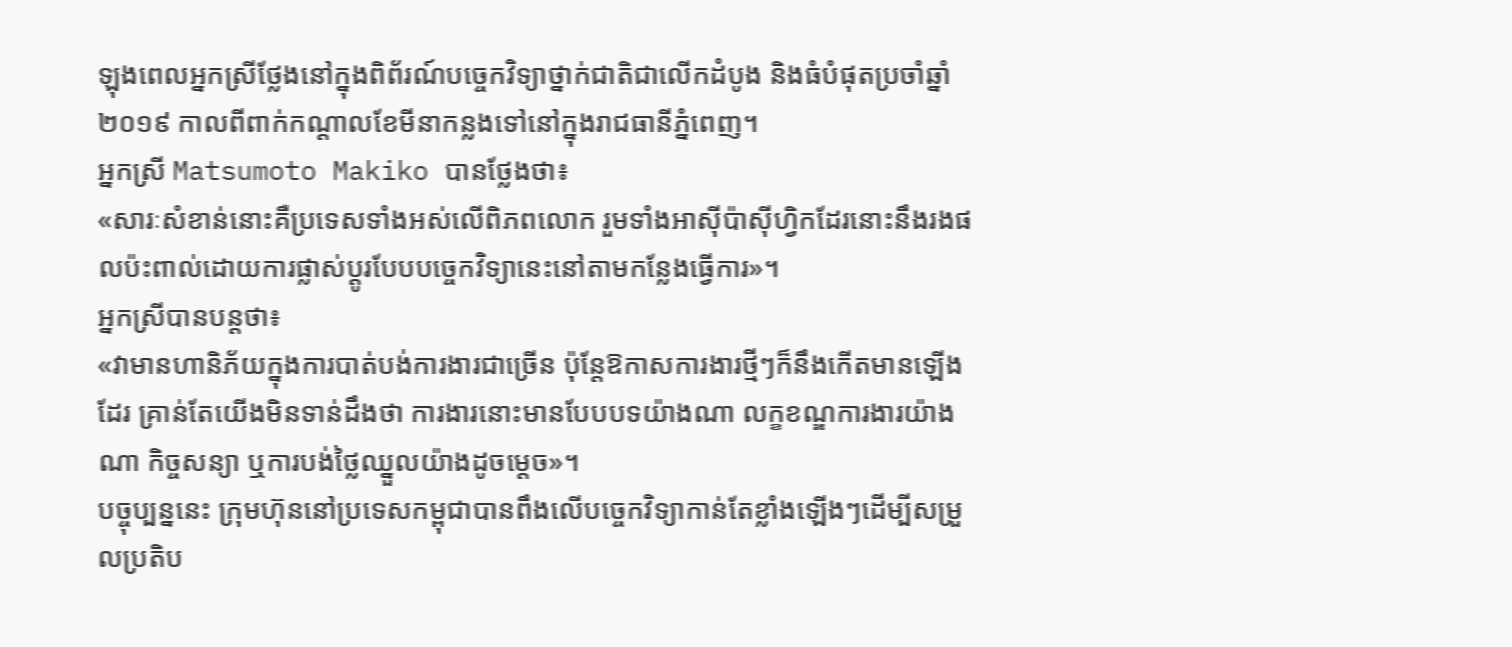ឡុងពេលអ្នកស្រីថ្លែងនៅក្នុងពិព័រណ៍បច្ចេកវិទ្យាថ្នាក់ជាតិជាលើកដំបូង និងធំបំផុតប្រចាំឆ្នាំ ២០១៩ កាលពីពាក់កណ្តាលខែមីនាកន្លងទៅនៅក្នុងរាជធានីភ្នំពេញ។
អ្នកស្រី Matsumoto Makiko បានថ្លែងថា៖
«សារៈសំខាន់នោះគឺប្រទេសទាំងអស់លើពិភពលោក រួមទាំងអាស៊ីប៉ាស៊ីហ្វិកដែរនោះនឹងរងផលប៉ះពាល់ដោយការផ្លាស់ប្តូរបែបបច្ចេកវិទ្យានេះនៅតាមកន្លែងធ្វើការ»។
អ្នកស្រីបានបន្តថា៖
«វាមានហានិភ័យក្នុងការបាត់បង់ការងារជាច្រើន ប៉ុន្តែឱកាសការងារថ្មីៗក៏នឹងកើតមានឡើងដែរ គ្រាន់តែយើងមិនទាន់ដឹងថា ការងារនោះមានបែបបទយ៉ាងណា លក្ខខណ្ឌការងារយ៉ាងណា កិច្ចសន្យា ឬការបង់ថ្លៃឈ្នួលយ៉ាងដូចម្តេច»។
បច្ចុប្បន្ននេះ ក្រុមហ៊ុននៅប្រទេសកម្ពុជាបានពឹងលើបច្ចេកវិទ្យាកាន់តែខ្លាំងឡើងៗដើម្បីសម្រួលប្រតិប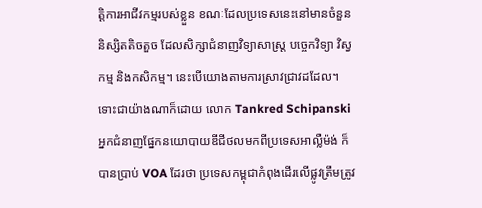ត្តិការអាជីវកម្មរបស់ខ្លួន ខណៈដែលប្រទេសនេះនៅមានចំនួននិស្សិតតិចតួច ដែលសិក្សាជំនាញវិទ្យាសាស្រ្ត បច្ចេកវិទ្យា វិស្វកម្ម និងកសិកម្ម។ នេះបើយោងតាមការស្រាវជ្រាវដដែល។
ទោះជាយ៉ាងណាក៏ដោយ លោក Tankred Schipanski អ្នកជំនាញផ្នែកនយោបាយឌីជីថលមកពីប្រទេសអាល្លឺម៉ង់ ក៏បានប្រាប់ VOA ដែរថា ប្រទេសកម្ពុជាកំពុងដើរលើផ្លូវត្រឹមត្រូវ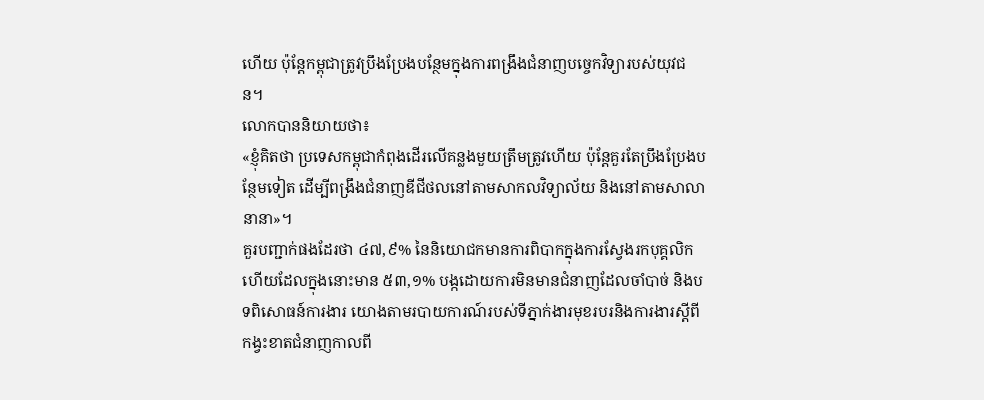ហើយ ប៉ុន្តែកម្ពុជាត្រូវប្រឹងប្រែងបន្ថែមក្នុងការពង្រឹងជំនាញបច្ចេកវិទ្យារបស់យុវជន។
លោកបាននិយាយថា៖
«ខ្ញុំគិតថា ប្រទេសកម្ពុជាកំពុងដើរលើគន្លងមួយត្រឹមត្រូវហើយ ប៉ុន្តែគួរតែប្រឹងប្រែងបន្ថែមទៀត ដើម្បីពង្រឹងជំនាញឌីជីថលនៅតាមសាកលវិទ្យាល័យ និងនៅតាមសាលានានា»។
គួរបញ្ជាក់ផងដែរថា ៤៧,៩% នៃនិយោជកមានការពិបាកក្នុងការស្វែងរកបុគ្គលិក ហើយដែលក្នុងនោះមាន ៥៣,១% បង្កដោយការមិនមានជំនាញដែលចាំបាច់ និងបទពិសោធន៍ការងារ យោងតាមរបាយការណ៍របស់ទីភ្នាក់ងារមុខរបរនិងការងារស្តីពីកង្វះខាតជំនាញកាលពី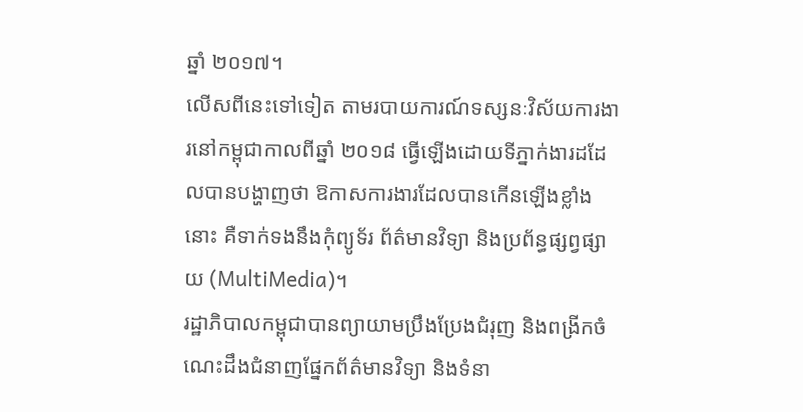ឆ្នាំ ២០១៧។
លើសពីនេះទៅទៀត តាមរបាយការណ៍ទស្សនៈវិស័យការងារនៅកម្ពុជាកាលពីឆ្នាំ ២០១៨ ធ្វើឡើងដោយទីភ្នាក់ងារដដែលបានបង្ហាញថា ឱកាសការងារដែលបានកើនឡើងខ្លាំងនោះ គឺទាក់ទងនឹងកុំព្យូទ័រ ព័ត៌មានវិទ្យា និងប្រព័ន្ធផ្សព្វផ្សាយ (MultiMedia)។
រដ្ឋាភិបាលកម្ពុជាបានព្យាយាមប្រឹងប្រែងជំរុញ និងពង្រីកចំណេះដឹងជំនាញផ្នែកព័ត៌មានវិទ្យា និងទំនា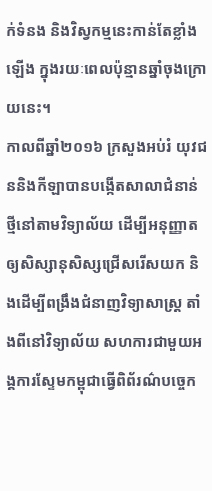ក់ទំនង និងវិស្វកម្មនេះកាន់តែខ្លាំងឡើង ក្នុងរយៈពេលប៉ុន្មានឆ្នាំចុងក្រោយនេះ។
កាលពីឆ្នាំ២០១៦ ក្រសួងអប់រំ យុវជននិងកីឡាបានបង្កើតសាលាជំនាន់ថ្មីនៅតាមវិទ្យាល័យ ដើម្បីអនុញ្ញាតឲ្យសិស្សានុសិស្សជ្រើសរើសយក និងដើម្បីពង្រឹងជំនាញវិទ្យាសាស្រ្ត តាំងពីនៅវិទ្យាល័យ សហការជាមួយអង្គការស្ទែមកម្ពុជាធ្វើពិព័រណ៌បច្ចេក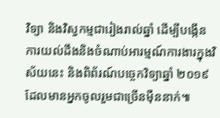វិទ្យា និងវិស្វកម្មជារៀងរាល់ឆ្នាំ ដើម្បីបង្កើនការយល់ដឹងនិងចំណាប់អារម្មណ៍ការងារក្នុងវិស័យនេះ និងពិព័រណ៍បច្ចេកវិទ្យាឆ្នាំ ២០១៩ ដែលមានអ្នកចូលរួមជាច្រើនម៉ឺននាក់៕